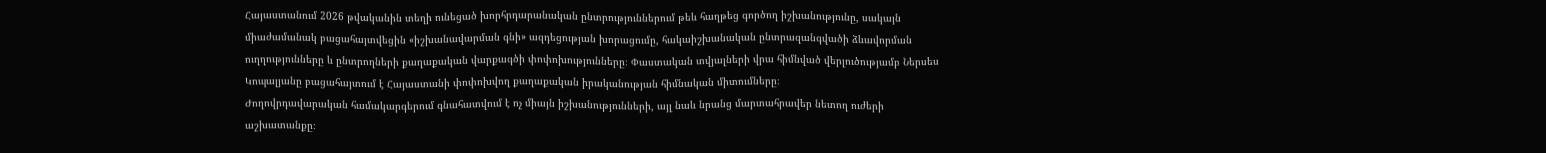Հայաստանում 2026 թվականին տեղի ունեցած խորհրդարանական ընտրություններում թեև հաղթեց գործող իշխանությունը, սակայն միաժամանակ բացահայտվեցին «իշխանավարման գնի» ազդեցության խորացումը, հակաիշխանական ընտրազանգվածի ձևավորման ուղղությունները և ընտրողների քաղաքական վարքագծի փոփոխությունները։ Փաստական տվյալների վրա հիմնված վերլուծությամբ Ներսես Կոպալյանը բացահայտում է Հայաստանի փոփոխվող քաղաքական իրականության հիմնական միտումները։
Ժողովրդավարական համակարգերում գնահատվում է ոչ միայն իշխանությունների, այլ նաև նրանց մարտահրավեր նետող ուժերի աշխատանքը։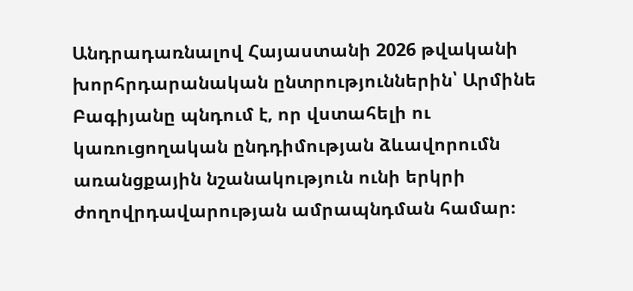Անդրադառնալով Հայաստանի 2026 թվականի խորհրդարանական ընտրություններին՝ Արմինե Բագիյանը պնդում է, որ վստահելի ու կառուցողական ընդդիմության ձևավորումն առանցքային նշանակություն ունի երկրի ժողովրդավարության ամրապնդման համար։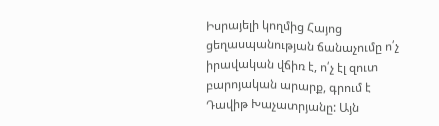Իսրայելի կողմից Հայոց ցեղասպանության ճանաչումը ո՛չ իրավական վճիռ է, ո՛չ էլ զուտ բարոյական արարք, գրում է Դավիթ Խաչատրյանը: Այն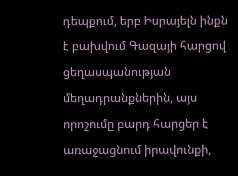դեպքում, երբ Իսրայելն ինքն է բախվում Գազայի հարցով ցեղասպանության մեղադրանքներին, այս որոշումը բարդ հարցեր է առաջացնում իրավունքի,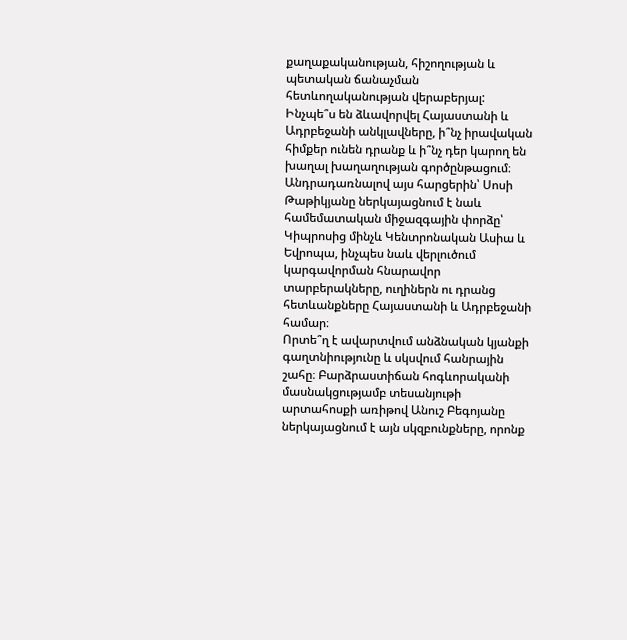քաղաքականության, հիշողության և պետական ճանաչման հետևողականության վերաբերյալ:
Ինչպե՞ս են ձևավորվել Հայաստանի և Ադրբեջանի անկլավները, ի՞նչ իրավական հիմքեր ունեն դրանք և ի՞նչ դեր կարող են խաղալ խաղաղության գործընթացում։ Անդրադառնալով այս հարցերին՝ Սոսի Թաթիկյանը ներկայացնում է նաև համեմատական միջազգային փորձը՝ Կիպրոսից մինչև Կենտրոնական Ասիա և Եվրոպա, ինչպես նաև վերլուծում կարգավորման հնարավոր տարբերակները, ուղիներն ու դրանց հետևանքները Հայաստանի և Ադրբեջանի համար։
Որտե՞ղ է ավարտվում անձնական կյանքի գաղտնիությունը և սկսվում հանրային շահը։ Բարձրաստիճան հոգևորականի մասնակցությամբ տեսանյութի արտահոսքի առիթով Անուշ Բեգոյանը ներկայացնում է այն սկզբունքները, որոնք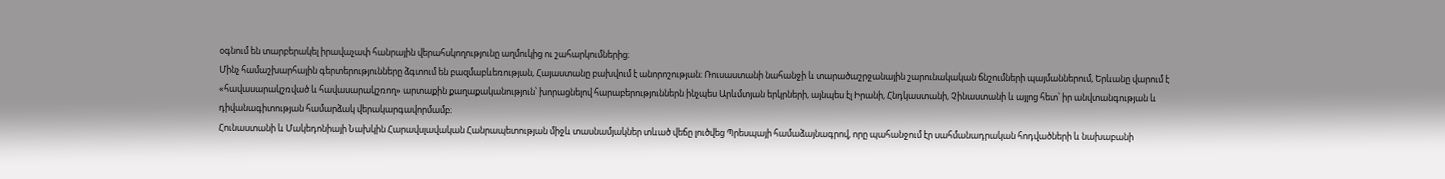օգնում են տարբերակել իրավաչափ հանրային վերահսկողությունը աղմուկից ու շահարկումներից։
Մինչ համաշխարհային գերտերությունները ձգտում են բազմաբևեռության, Հայաստանը բախվում է անորոշության։ Ռուսաստանի նահանջի և տարածաշրջանային շարունակական ճնշումների պայմաններում, Երևանը վարում է «հավասարակշռված և հավասարակշռող» արտաքին քաղաքականություն՝ խորացնելով հարաբերություններն ինչպես Արևմտյան երկրների, այնպես էլ Իրանի, Հնդկաստանի, Չինաստանի և այլոց հետ՝ իր անվտանգության և դիվանագիտության համարձակ վերակարգավորմամբ։
Հունաստանի և Մակեդոնիայի Նախկին Հարավսլավական Հանրապետության միջև տասնամյակներ տևած վեճը լուծվեց Պրեսպայի համաձայնագրով, որը պահանջում էր սահմանադրական հոդվածների և նախաբանի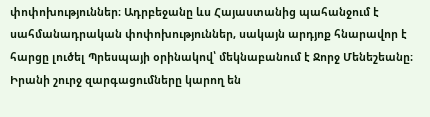փոփոխություններ։ Ադրբեջանը ևս Հայաստանից պահանջում է սահմանադրական փոփոխություններ, սակայն արդյոք հնարավոր է հարցը լուծել Պրեսպայի օրինակով՝ մեկնաբանում է Ջորջ Մենեշեանը։
Իրանի շուրջ զարգացումները կարող են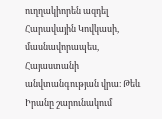ուղղակիորեն ազդել Հարավային Կովկասի, մասնավորապես, Հայաստանի անվտանգության վրա։ Թեև Իրանը շարունակում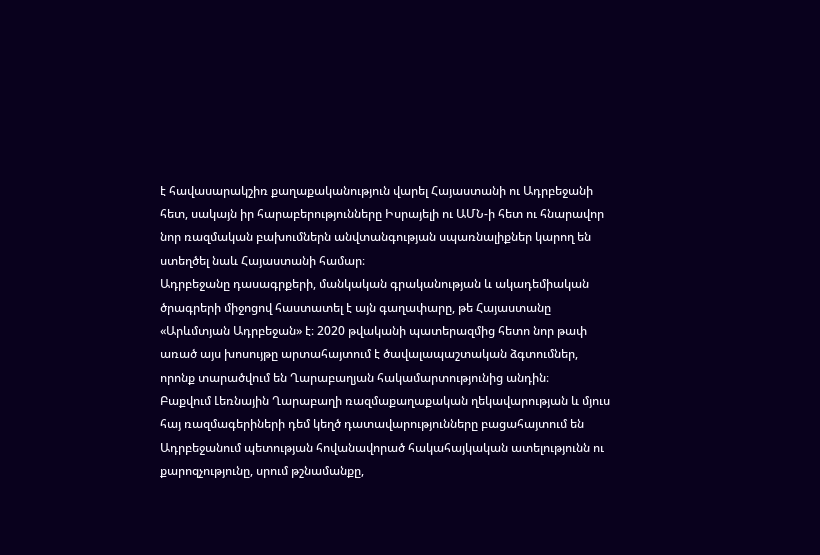է հավասարակշիռ քաղաքականություն վարել Հայաստանի ու Ադրբեջանի հետ, սակայն իր հարաբերությունները Իսրայելի ու ԱՄՆ-ի հետ ու հնարավոր նոր ռազմական բախումներն անվտանգության սպառնալիքներ կարող են ստեղծել նաև Հայաստանի համար։
Ադրբեջանը դասագրքերի, մանկական գրականության և ակադեմիական ծրագրերի միջոցով հաստատել է այն գաղափարը, թե Հայաստանը «Արևմտյան Ադրբեջան» է։ 2020 թվականի պատերազմից հետո նոր թափ առած այս խոսույթը արտահայտում է ծավալապաշտական ձգտումներ, որոնք տարածվում են Ղարաբաղյան հակամարտությունից անդին։
Բաքվում Լեռնային Ղարաբաղի ռազմաքաղաքական ղեկավարության և մյուս հայ ռազմագերիների դեմ կեղծ դատավարությունները բացահայտում են Ադրբեջանում պետության հովանավորած հակահայկական ատելությունն ու քարոզչությունը, սրում թշնամանքը,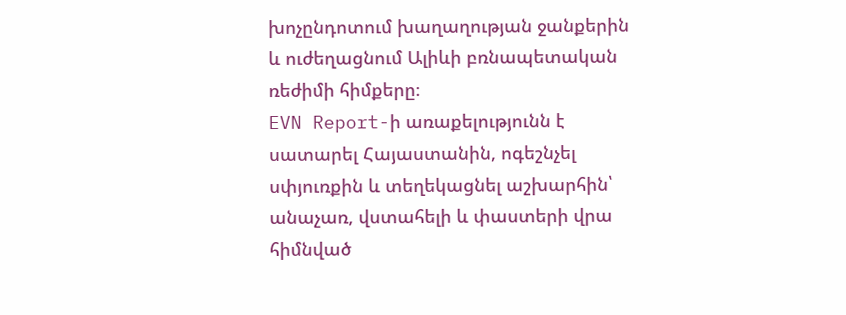խոչընդոտում խաղաղության ջանքերին և ուժեղացնում Ալիևի բռնապետական ռեժիմի հիմքերը։
EVN Report-ի առաքելությունն է սատարել Հայաստանին, ոգեշնչել սփյուռքին և տեղեկացնել աշխարհին՝ անաչառ, վստահելի և փաստերի վրա հիմնված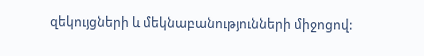զեկույցների և մեկնաբանությունների միջոցով: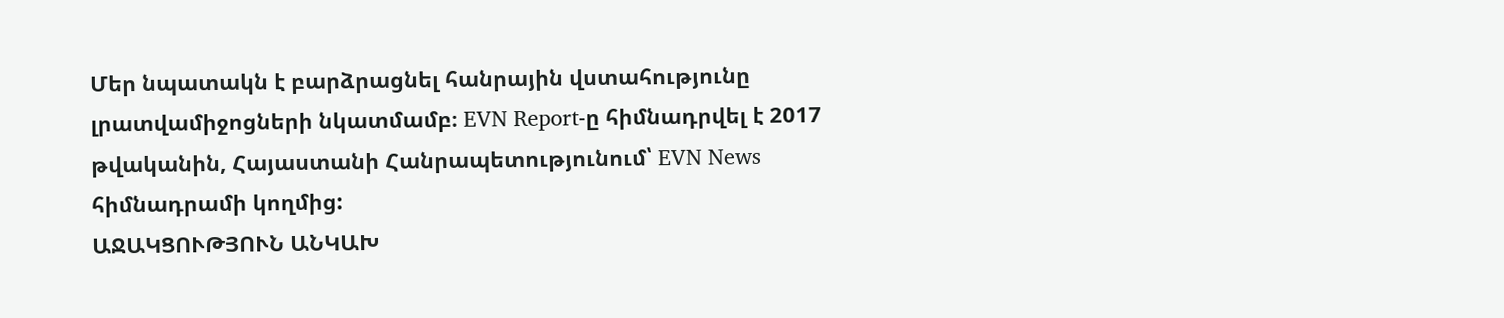Մեր նպատակն է բարձրացնել հանրային վստահությունը լրատվամիջոցների նկատմամբ։ EVN Report-ը հիմնադրվել է 2017 թվականին, Հայաստանի Հանրապետությունում՝ EVN News հիմնադրամի կողմից:
ԱՋԱԿՑՈՒԹՅՈՒՆ ԱՆԿԱԽ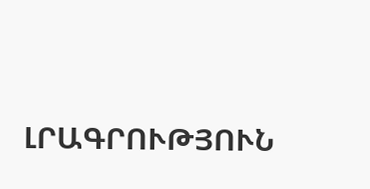ԼՐԱԳՐՈՒԹՅՈՒՆ